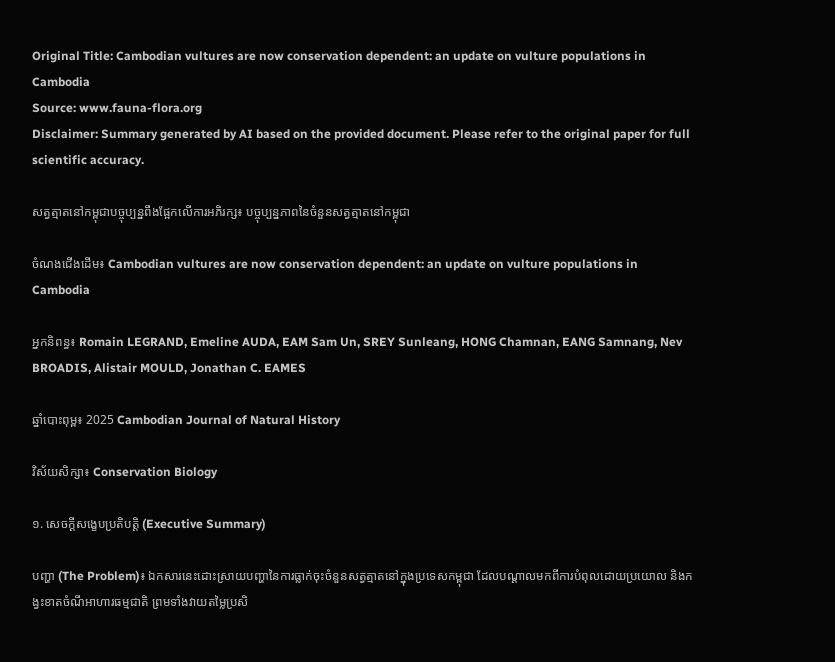Original Title: Cambodian vultures are now conservation dependent: an update on vulture populations in Cambodia
Source: www.fauna-flora.org
Disclaimer: Summary generated by AI based on the provided document. Please refer to the original paper for full scientific accuracy.

សត្វត្មាតនៅកម្ពុជាបច្ចុប្បន្នពឹងផ្អែកលើការអភិរក្ស៖ បច្ចុប្បន្នភាពនៃចំនួនសត្វត្មាតនៅកម្ពុជា

ចំណងជើងដើម៖ Cambodian vultures are now conservation dependent: an update on vulture populations in Cambodia

អ្នកនិពន្ធ៖ Romain LEGRAND, Emeline AUDA, EAM Sam Un, SREY Sunleang, HONG Chamnan, EANG Samnang, Nev BROADIS, Alistair MOULD, Jonathan C. EAMES

ឆ្នាំបោះពុម្ព៖ 2025 Cambodian Journal of Natural History

វិស័យសិក្សា៖ Conservation Biology

១. សេចក្តីសង្ខេបប្រតិបត្តិ (Executive Summary)

បញ្ហា (The Problem)៖ ឯកសារនេះដោះស្រាយបញ្ហានៃការធ្លាក់ចុះចំនួនសត្វត្មាតនៅក្នុងប្រទេសកម្ពុជា ដែលបណ្តាលមកពីការបំពុលដោយប្រយោល និងកង្វះខាតចំណីអាហារធម្មជាតិ ព្រមទាំងវាយតម្លៃប្រសិ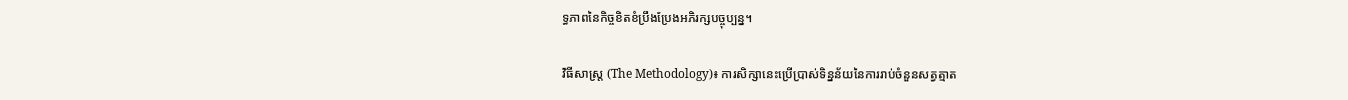ទ្ធភាពនៃកិច្ចខិតខំប្រឹងប្រែងអភិរក្សបច្ចុប្បន្ន។

វិធីសាស្ត្រ (The Methodology)៖ ការសិក្សានេះប្រើប្រាស់ទិន្នន័យនៃការរាប់ចំនួនសត្វត្មាត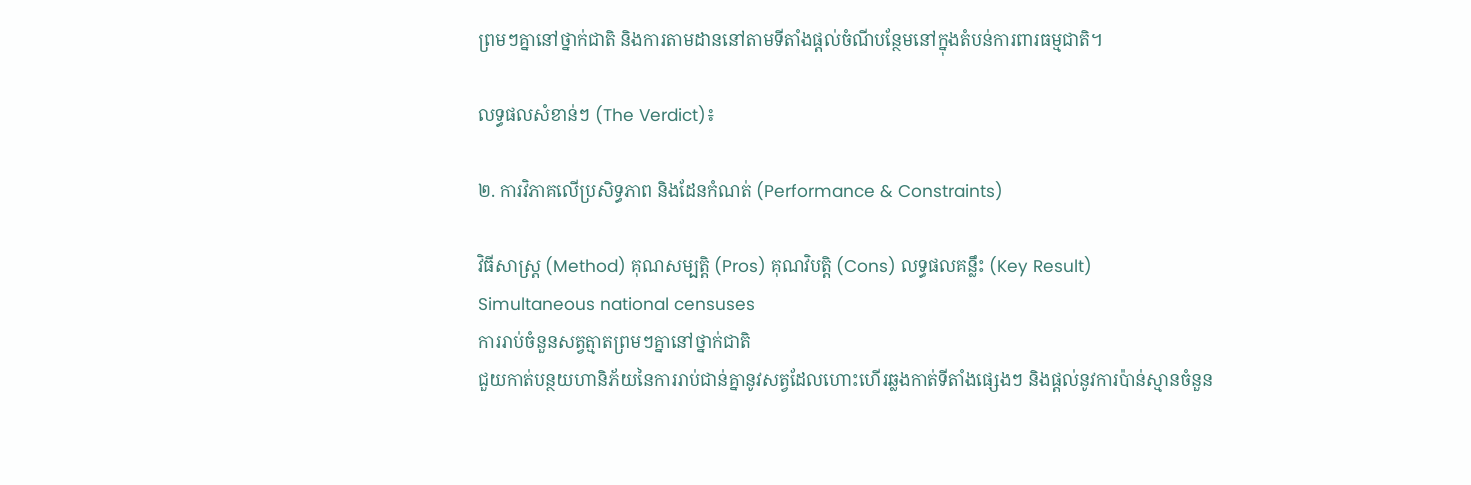ព្រមៗគ្នានៅថ្នាក់ជាតិ និងការតាមដាននៅតាមទីតាំងផ្តល់ចំណីបន្ថែមនៅក្នុងតំបន់ការពារធម្មជាតិ។

លទ្ធផលសំខាន់ៗ (The Verdict)៖

២. ការវិភាគលើប្រសិទ្ធភាព និងដែនកំណត់ (Performance & Constraints)

វិធីសាស្ត្រ (Method) គុណសម្បត្តិ (Pros) គុណវិបត្តិ (Cons) លទ្ធផលគន្លឹះ (Key Result)
Simultaneous national censuses
ការរាប់ចំនួនសត្វត្មាតព្រមៗគ្នានៅថ្នាក់ជាតិ
ជួយកាត់បន្ថយហានិភ័យនៃការរាប់ជាន់គ្នានូវសត្វដែលហោះហើរឆ្លងកាត់ទីតាំងផ្សេងៗ និងផ្តល់នូវការប៉ាន់ស្មានចំនួន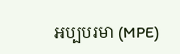អប្បបរមា (MPE)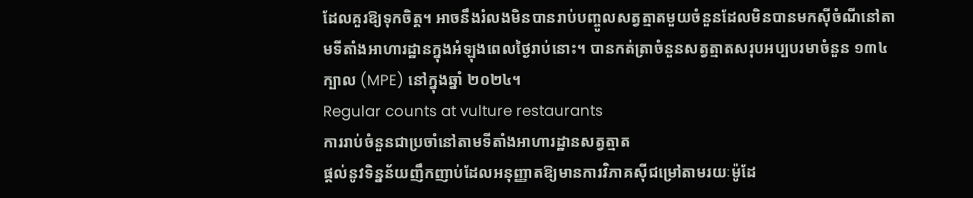ដែលគួរឱ្យទុកចិត្ត។ អាចនឹងរំលងមិនបានរាប់បញ្ចូលសត្វត្មាតមួយចំនួនដែលមិនបានមកស៊ីចំណីនៅតាមទីតាំងអាហារដ្ឋានក្នុងអំឡុងពេលថ្ងៃរាប់នោះ។ បានកត់ត្រាចំនួនសត្វត្មាតសរុបអប្បបរមាចំនួន ១៣៤ ក្បាល (MPE) នៅក្នុងឆ្នាំ ២០២៤។
Regular counts at vulture restaurants
ការរាប់ចំនួនជាប្រចាំនៅតាមទីតាំងអាហារដ្ឋានសត្វត្មាត
ផ្តល់នូវទិន្នន័យញឹកញាប់ដែលអនុញ្ញាតឱ្យមានការវិភាគស៊ីជម្រៅតាមរយៈម៉ូដែ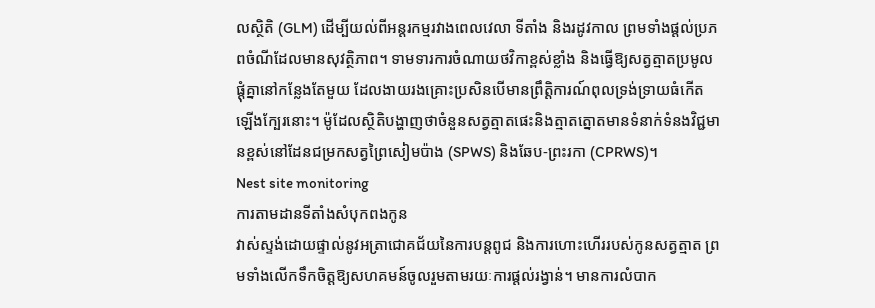លស្ថិតិ (GLM) ដើម្បីយល់ពីអន្តរកម្មរវាងពេលវេលា ទីតាំង និងរដូវកាល ព្រមទាំងផ្តល់ប្រភពចំណីដែលមានសុវត្ថិភាព។ ទាមទារការចំណាយថវិកាខ្ពស់ខ្លាំង និងធ្វើឱ្យសត្វត្មាតប្រមូលផ្តុំគ្នានៅកន្លែងតែមួយ ដែលងាយរងគ្រោះប្រសិនបើមានព្រឹត្តិការណ៍ពុលទ្រង់ទ្រាយធំកើតឡើងក្បែរនោះ។ ម៉ូដែលស្ថិតិបង្ហាញថាចំនួនសត្វត្មាតផេះនិងត្មាតត្នោតមានទំនាក់ទំនងវិជ្ជមានខ្ពស់នៅដែនជម្រកសត្វព្រៃសៀមប៉ាង (SPWS) និងឆែប-ព្រះរកា (CPRWS)។
Nest site monitoring
ការតាមដានទីតាំងសំបុកពងកូន
វាស់ស្ទង់ដោយផ្ទាល់នូវអត្រាជោគជ័យនៃការបន្តពូជ និងការហោះហើររបស់កូនសត្វត្មាត ព្រមទាំងលើកទឹកចិត្តឱ្យសហគមន៍ចូលរួមតាមរយៈការផ្តល់រង្វាន់។ មានការលំបាក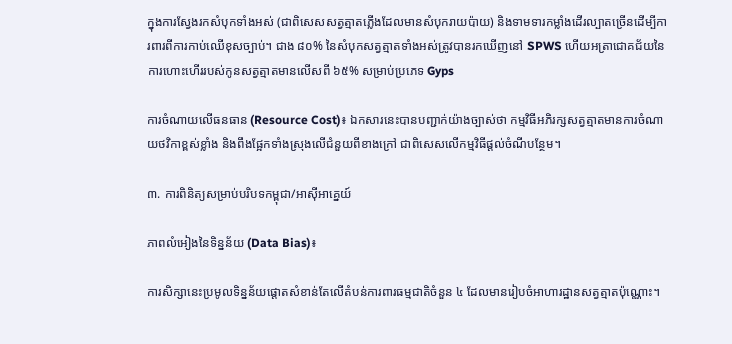ក្នុងការស្វែងរកសំបុកទាំងអស់ (ជាពិសេសសត្វត្មាតភ្លើងដែលមានសំបុករាយប៉ាយ) និងទាមទារកម្លាំងដើរល្បាតច្រើនដើម្បីការពារពីការកាប់ឈើខុសច្បាប់។ ជាង ៨០% នៃសំបុកសត្វត្មាតទាំងអស់ត្រូវបានរកឃើញនៅ SPWS ហើយអត្រាជោគជ័យនៃការហោះហើររបស់កូនសត្វត្មាតមានលើសពី ៦៥% សម្រាប់ប្រភេទ Gyps

ការចំណាយលើធនធាន (Resource Cost)៖ ឯកសារនេះបានបញ្ជាក់យ៉ាងច្បាស់ថា កម្មវិធីអភិរក្សសត្វត្មាតមានការចំណាយថវិកាខ្ពស់ខ្លាំង និងពឹងផ្អែកទាំងស្រុងលើជំនួយពីខាងក្រៅ ជាពិសេសលើកម្មវិធីផ្តល់ចំណីបន្ថែម។

៣. ការពិនិត្យសម្រាប់បរិបទកម្ពុជា/អាស៊ីអាគ្នេយ៍

ភាពលំអៀងនៃទិន្នន័យ (Data Bias)៖

ការសិក្សានេះប្រមូលទិន្នន័យផ្តោតសំខាន់តែលើតំបន់ការពារធម្មជាតិចំនួន ៤ ដែលមានរៀបចំអាហារដ្ឋានសត្វត្មាតប៉ុណ្ណោះ។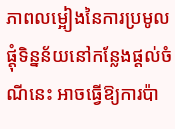ភាពលម្អៀងនៃការប្រមូលផ្តុំទិន្នន័យនៅកន្លែងផ្តល់ចំណីនេះ អាចធ្វើឱ្យការប៉ា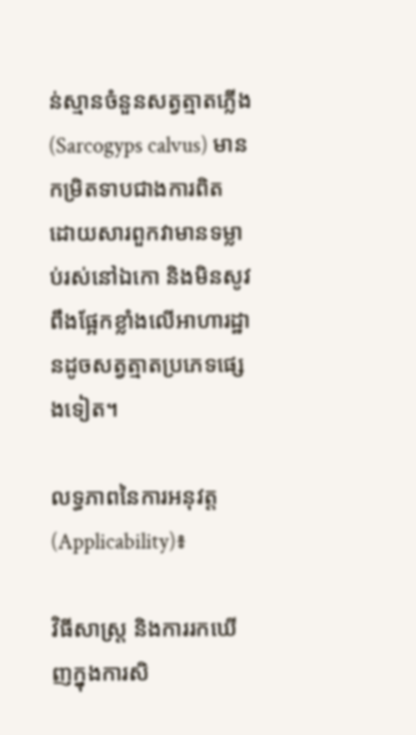ន់ស្មានចំនួនសត្វត្មាតភ្លើង (Sarcogyps calvus) មានកម្រិតទាបជាងការពិត ដោយសារពួកវាមានទម្លាប់រស់នៅឯកោ និងមិនសូវពឹងផ្អែកខ្លាំងលើអាហារដ្ឋានដូចសត្វត្មាតប្រភេទផ្សេងទៀត។

លទ្ធភាពនៃការអនុវត្ត (Applicability)៖

វិធីសាស្ត្រ និងការរកឃើញក្នុងការសិ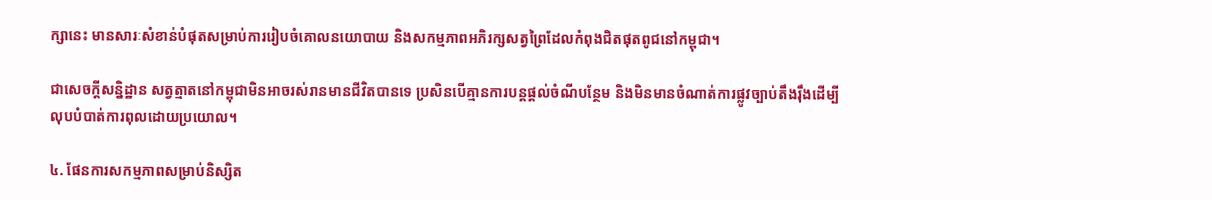ក្សានេះ មានសារៈសំខាន់បំផុតសម្រាប់ការរៀបចំគោលនយោបាយ និងសកម្មភាពអភិរក្សសត្វព្រៃដែលកំពុងជិតផុតពូជនៅកម្ពុជា។

ជាសេចក្តីសន្និដ្ឋាន សត្វត្មាតនៅកម្ពុជាមិនអាចរស់រានមានជីវិតបានទេ ប្រសិនបើគ្មានការបន្តផ្តល់ចំណីបន្ថែម និងមិនមានចំណាត់ការផ្លូវច្បាប់តឹងរ៉ឹងដើម្បីលុបបំបាត់ការពុលដោយប្រយោល។

៤. ផែនការសកម្មភាពសម្រាប់និស្សិត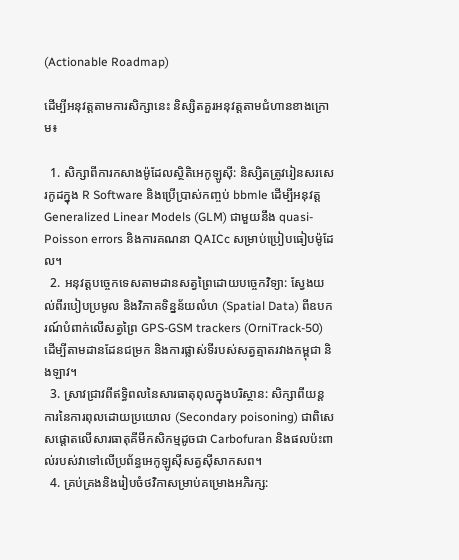(Actionable Roadmap)

ដើម្បីអនុវត្តតាមការសិក្សានេះ និស្សិតគួរអនុវត្តតាមជំហានខាងក្រោម៖

  1. សិក្សាពីការកសាងម៉ូដែលស្ថិតិអេកូឡូស៊ី: និស្សិតត្រូវរៀនសរសេរកូដក្នុង R Software និងប្រើប្រាស់កញ្ចប់ bbmle ដើម្បីអនុវត្ត Generalized Linear Models (GLM) ជាមួយនឹង quasi-Poisson errors និងការគណនា QAICc សម្រាប់ប្រៀបធៀបម៉ូដែល។
  2. អនុវត្តបច្ចេកទេសតាមដានសត្វព្រៃដោយបច្ចេកវិទ្យា: ស្វែងយល់ពីរបៀបប្រមូល និងវិភាគទិន្នន័យលំហ (Spatial Data) ពីឧបករណ៍បំពាក់លើសត្វព្រៃ GPS-GSM trackers (OrniTrack-50) ដើម្បីតាមដានដែនជម្រក និងការផ្លាស់ទីរបស់សត្វត្មាតរវាងកម្ពុជា និងឡាវ។
  3. ស្រាវជ្រាវពីឥទ្ធិពលនៃសារធាតុពុលក្នុងបរិស្ថាន: សិក្សាពីយន្តការនៃការពុលដោយប្រយោល (Secondary poisoning) ជាពិសេសផ្តោតលើសារធាតុគីមីកសិកម្មដូចជា Carbofuran និងផលប៉ះពាល់របស់វាទៅលើប្រព័ន្ធអេកូឡូស៊ីសត្វស៊ីសាកសព។
  4. គ្រប់គ្រងនិងរៀបចំថវិកាសម្រាប់គម្រោងអភិរក្ស: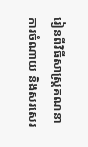រៀនពីវិធីសាស្ត្រគណនាការចំណាយ និងសរសេរ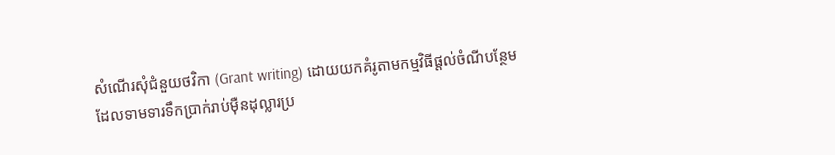សំណើរសុំជំនួយថវិកា (Grant writing) ដោយយកគំរូតាមកម្មវិធីផ្តល់ចំណីបន្ថែមដែលទាមទារទឹកប្រាក់រាប់ម៉ឺនដុល្លារប្រ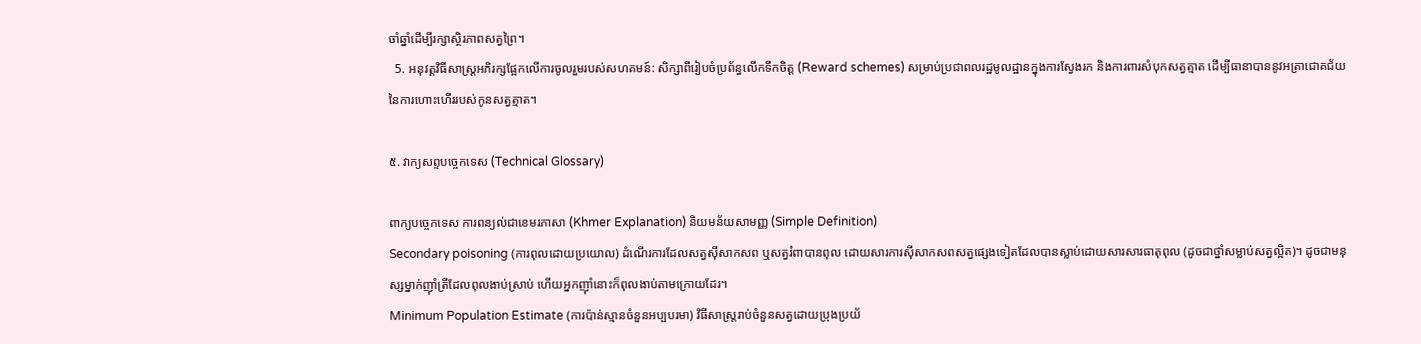ចាំឆ្នាំដើម្បីរក្សាស្ថិរភាពសត្វព្រៃ។
  5. អនុវត្តវិធីសាស្ត្រអភិរក្សផ្អែកលើការចូលរួមរបស់សហគមន៍: សិក្សាពីរៀបចំប្រព័ន្ធលើកទឹកចិត្ត (Reward schemes) សម្រាប់ប្រជាពលរដ្ឋមូលដ្ឋានក្នុងការស្វែងរក និងការពារសំបុកសត្វត្មាត ដើម្បីធានាបាននូវអត្រាជោគជ័យនៃការហោះហើររបស់កូនសត្វត្មាត។

៥. វាក្យសព្ទបច្ចេកទេស (Technical Glossary)

ពាក្យបច្ចេកទេស ការពន្យល់ជាខេមរភាសា (Khmer Explanation) និយមន័យសាមញ្ញ (Simple Definition)
Secondary poisoning (ការពុលដោយប្រយោល) ដំណើរការដែលសត្វស៊ីសាកសព ឬសត្វរំពាបានពុល ដោយសារការស៊ីសាកសពសត្វផ្សេងទៀតដែលបានស្លាប់ដោយសារសារធាតុពុល (ដូចជាថ្នាំសម្លាប់សត្វល្អិត)។ ដូចជាមនុស្សម្នាក់ញ៉ាំត្រីដែលពុលងាប់ស្រាប់ ហើយអ្នកញ៉ាំនោះក៏ពុលងាប់តាមក្រោយដែរ។
Minimum Population Estimate (ការប៉ាន់ស្មានចំនួនអប្បបរមា) វិធីសាស្ត្ររាប់ចំនួនសត្វដោយប្រុងប្រយ័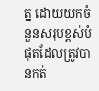ត្ន ដោយយកចំនួនសរុបខ្ពស់បំផុតដែលត្រូវបានកត់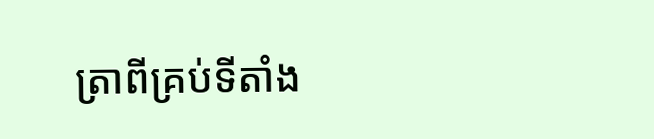ត្រាពីគ្រប់ទីតាំង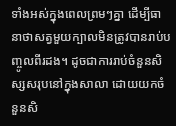ទាំងអស់ក្នុងពេលព្រមៗគ្នា ដើម្បីធានាថាសត្វមួយក្បាលមិនត្រូវបានរាប់បញ្ចូលពីរដង។ ដូចជាការរាប់ចំនួនសិស្សសរុបនៅក្នុងសាលា ដោយយកចំនួនសិ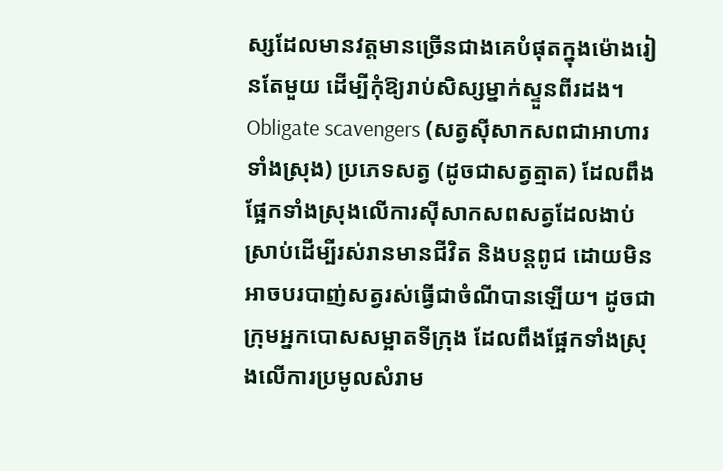ស្សដែលមានវត្តមានច្រើនជាងគេបំផុតក្នុងម៉ោងរៀនតែមួយ ដើម្បីកុំឱ្យរាប់សិស្សម្នាក់ស្ទួនពីរដង។
Obligate scavengers (សត្វស៊ីសាកសពជាអាហារទាំងស្រុង) ប្រភេទសត្វ (ដូចជាសត្វត្មាត) ដែលពឹងផ្អែកទាំងស្រុងលើការស៊ីសាកសពសត្វដែលងាប់ស្រាប់ដើម្បីរស់រានមានជីវិត និងបន្តពូជ ដោយមិនអាចបរបាញ់សត្វរស់ធ្វើជាចំណីបានឡើយ។ ដូចជាក្រុមអ្នកបោសសម្អាតទីក្រុង ដែលពឹងផ្អែកទាំងស្រុងលើការប្រមូលសំរាម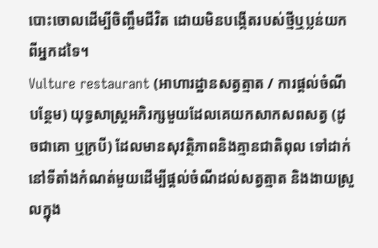បោះចោលដើម្បីចិញ្ចឹមជីវិត ដោយមិនបង្កើតរបស់ថ្មីឬប្លន់យកពីអ្នកដទៃ។
Vulture restaurant (អាហារដ្ឋានសត្វត្មាត / ការផ្តល់ចំណីបន្ថែម) យុទ្ធសាស្ត្រអភិរក្សមួយដែលគេយកសាកសពសត្វ (ដូចជាគោ ឬក្របី) ដែលមានសុវត្ថិភាពនិងគ្មានជាតិពុល ទៅដាក់នៅទីតាំងកំណត់មួយដើម្បីផ្តល់ចំណីដល់សត្វត្មាត និងងាយស្រួលក្នុង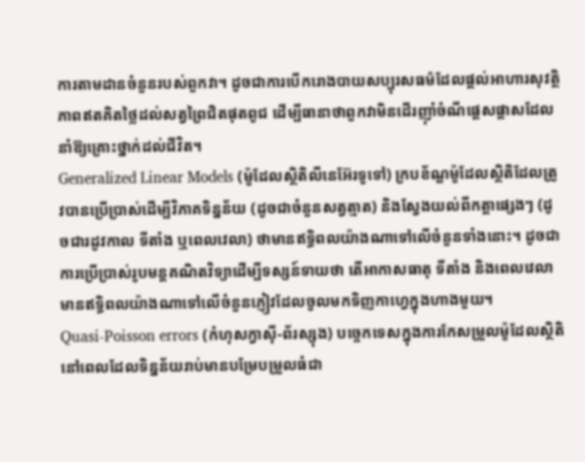ការតាមដានចំនួនរបស់ពួកវា។ ដូចជាការបើករោងបាយសប្បុរសធម៌ដែលផ្តល់អាហារសុវត្ថិភាពឥតគិតថ្លៃដល់សត្វព្រៃជិតផុតពូជ ដើម្បីធានាថាពួកវាមិនដើរញ៉ាំចំណីផ្តេសផ្តាសដែលនាំឱ្យគ្រោះថ្នាក់ដល់ជីវិត។
Generalized Linear Models (ម៉ូដែលស្ថិតិលីនេអ៊ែរទូទៅ) ក្របខ័ណ្ឌម៉ូដែលស្ថិតិដែលត្រូវបានប្រើប្រាស់ដើម្បីវិភាគទិន្នន័យ (ដូចជាចំនួនសត្វត្មាត) និងស្វែងយល់ពីកត្តាផ្សេងៗ (ដូចជារដូវកាល ទីតាំង ឬពេលវេលា) ថាមានឥទ្ធិពលយ៉ាងណាទៅលើចំនួនទាំងនោះ។ ដូចជាការប្រើប្រាស់រូបមន្តគណិតវិទ្យាដើម្បីទស្សន៍ទាយថា តើអាកាសធាតុ ទីតាំង និងពេលវេលា មានឥទ្ធិពលយ៉ាងណាទៅលើចំនួនភ្ញៀវដែលចូលមកទិញកាហ្វេក្នុងហាងមួយ។
Quasi-Poisson errors (កំហុសក្វាស៊ី-ព័រស្សុង) បច្ចេកទេសក្នុងការកែសម្រួលម៉ូដែលស្ថិតិនៅពេលដែលទិន្នន័យរាប់មានបម្រែបម្រួលធំជា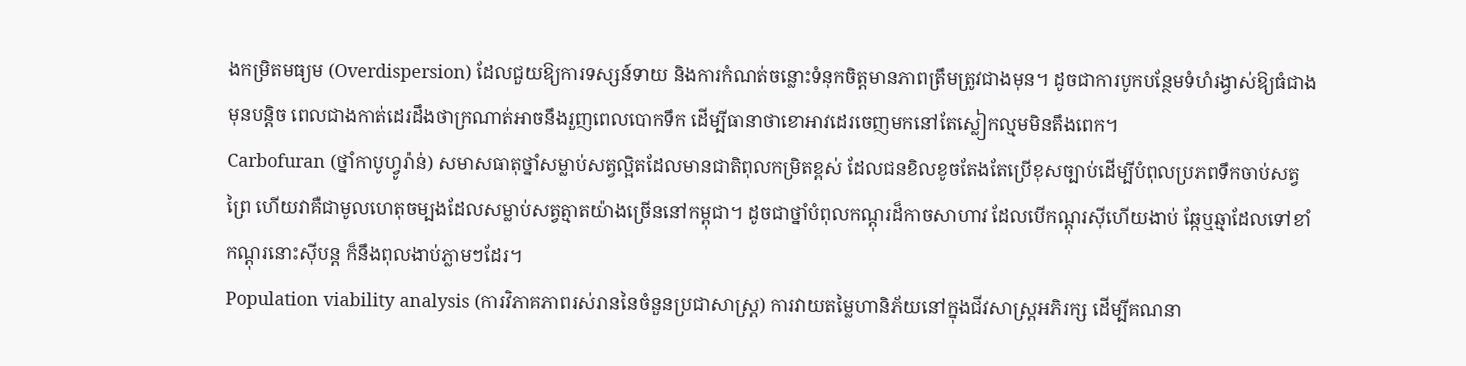ងកម្រិតមធ្យម (Overdispersion) ដែលជួយឱ្យការទស្សន៍ទាយ និងការកំណត់ចន្លោះទំនុកចិត្តមានភាពត្រឹមត្រូវជាងមុន។ ដូចជាការបូកបន្ថែមទំហំរង្វាស់ឱ្យធំជាងមុនបន្តិច ពេលជាងកាត់ដេរដឹងថាក្រណាត់អាចនឹងរួញពេលបោកទឹក ដើម្បីធានាថាខោអាវដេរចេញមកនៅតែស្លៀកល្មមមិនតឹងពេក។
Carbofuran (ថ្នាំកាបូហ្វូរ៉ាន់) សមាសធាតុថ្នាំសម្លាប់សត្វល្អិតដែលមានជាតិពុលកម្រិតខ្ពស់ ដែលជនខិលខូចតែងតែប្រើខុសច្បាប់ដើម្បីបំពុលប្រភពទឹកចាប់សត្វព្រៃ ហើយវាគឺជាមូលហេតុចម្បងដែលសម្លាប់សត្វត្មាតយ៉ាងច្រើននៅកម្ពុជា។ ដូចជាថ្នាំបំពុលកណ្តុរដ៏កាចសាហាវ ដែលបើកណ្តុរស៊ីហើយងាប់ ឆ្កែឬឆ្មាដែលទៅខាំកណ្តុរនោះស៊ីបន្ត ក៏នឹងពុលងាប់ភ្លាមៗដែរ។
Population viability analysis (ការវិភាគភាពរស់រាននៃចំនួនប្រជាសាស្ត្រ) ការវាយតម្លៃហានិភ័យនៅក្នុងជីវសាស្ត្រអភិរក្ស ដើម្បីគណនា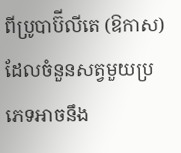ពីប្រូបាប៊ីលីតេ (ឱកាស) ដែលចំនួនសត្វមួយប្រភេទអាចនឹង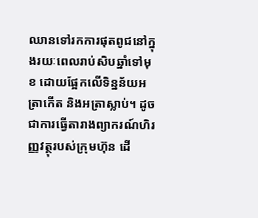ឈានទៅរកការផុតពូជនៅក្នុងរយៈពេលរាប់សិបឆ្នាំទៅមុខ ដោយផ្អែកលើទិន្នន័យអត្រាកើត និងអត្រាស្លាប់។ ដូចជាការធ្វើតារាងព្យាករណ៍ហិរញ្ញវត្ថុរបស់ក្រុមហ៊ុន ដើ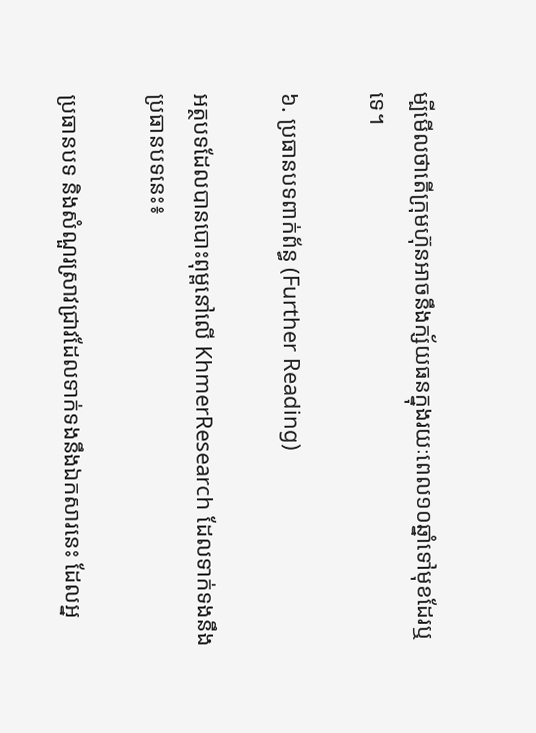ម្បីមើលថាតើក្រុមហ៊ុនអាចនឹងក្ស័យធនក្នុងរយៈពេល១០ឆ្នាំទៅមុខដែរឬទេ។

៦. ប្រធានបទពាក់ព័ន្ធ (Further Reading)

អត្ថបទដែលបានបោះពុម្ពនៅលើ KhmerResearch ដែលទាក់ទងនឹងប្រធានបទនេះ៖

ប្រធានបទ និងសំណួរស្រាវជ្រាវដែលទាក់ទងនឹងឯកសារនេះ ដែលអ្ន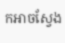កអាចស្វែង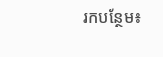រកបន្ថែម៖